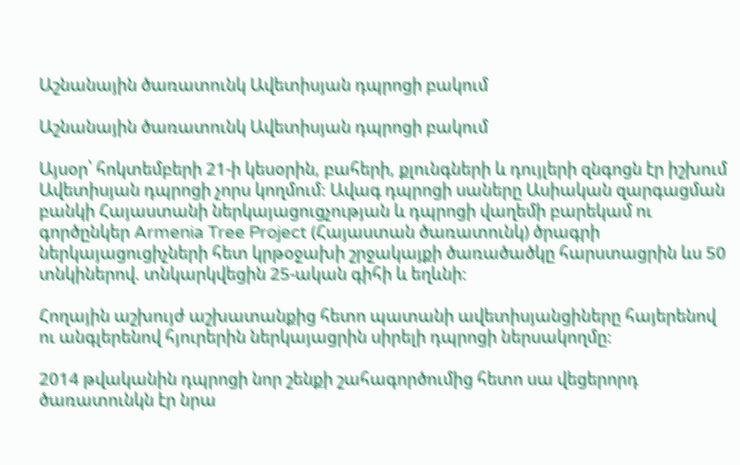Աշնանային ծառատունկ Ավետիսյան դպրոցի բակում

Աշնանային ծառատունկ Ավետիսյան դպրոցի բակում

Այսօր՝ հոկտեմբերի 21-ի կեսօրին, բահերի, քլունգների և դույլերի զնգոցն էր իշխում Ավետիսյան դպրոցի չորս կողմում: Ավագ դպրոցի սաները Ասիական զարգացման բանկի Հայաստանի ներկայացուցչության և դպրոցի վաղեմի բարեկամ ու գործընկեր Armenia Tree Project (Հայաստան ծառատունկ) ծրագրի ներկայացուցիչների հետ կրթօջախի շրջակայքի ծառածածկը հարստացրին ևս 50 տնկիներով. տնկարկվեցին 25-ական գիհի և եղևնի:

Հողային աշխույժ աշխատանքից հետո պատանի ավետիսյանցիները հայերենով ու անգլերենով հյուրերին ներկայացրին սիրելի դպրոցի ներսակողմը:

2014 թվականին դպրոցի նոր շենքի շահագործումից հետո սա վեցերորդ ծառատունկն էր նրա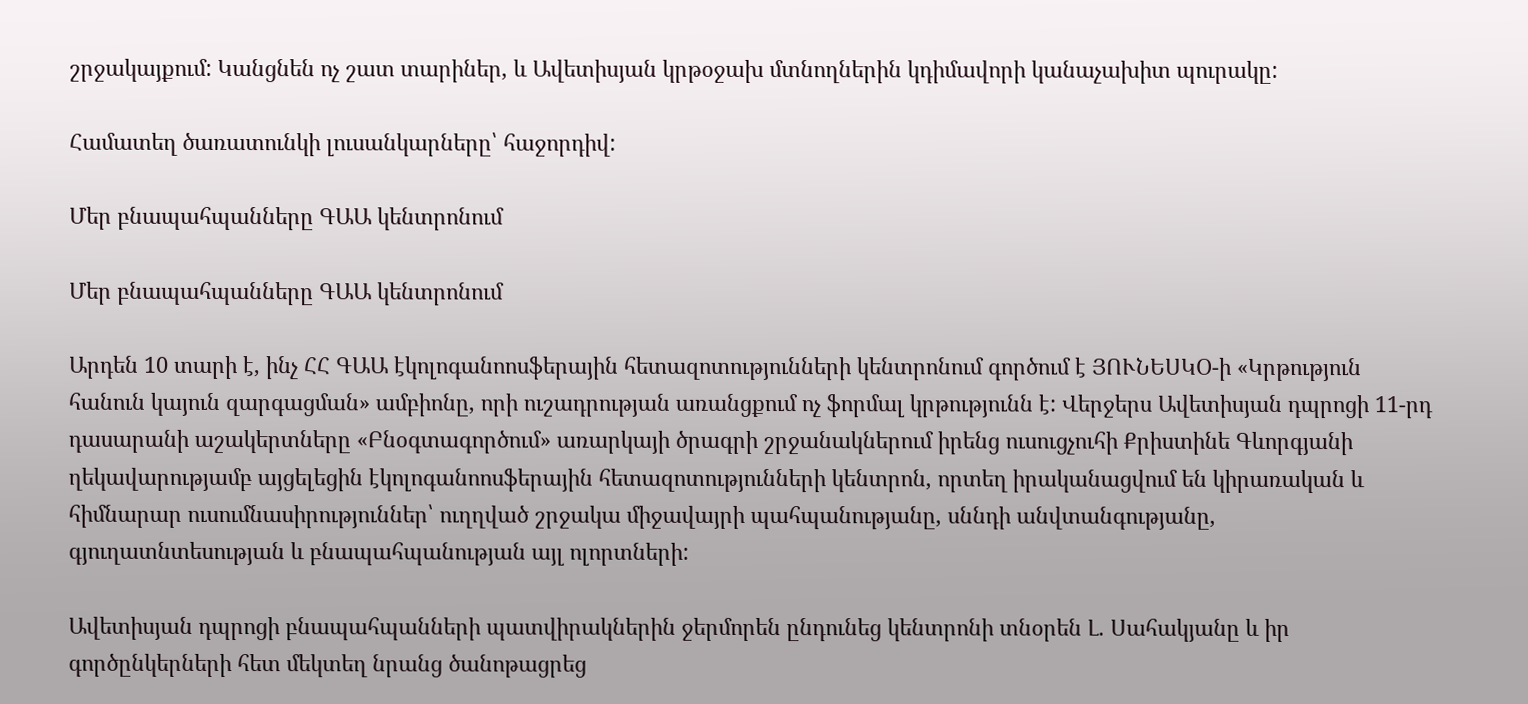շրջակայքում: Կանցնեն ոչ շատ տարիներ, և Ավետիսյան կրթօջախ մտնողներին կդիմավորի կանաչախիտ պուրակը:

Համատեղ ծառատունկի լուսանկարները՝ հաջորդիվ:

Մեր բնապահպանները ԳԱԱ կենտրոնում

Մեր բնապահպանները ԳԱԱ կենտրոնում

Արդեն 10 տարի է, ինչ ՀՀ ԳԱԱ էկոլոգանոոսֆերային հետազոտությունների կենտրոնում գործում է ՅՈՒՆԵՍԿՕ-ի «Կրթություն հանուն կայուն զարգացման» ամբիոնը, որի ուշադրության առանցքում ոչ ֆորմալ կրթությունն է: Վերջերս Ավետիսյան դպրոցի 11-րդ դասարանի աշակերտները «Բնօգտագործում» առարկայի ծրագրի շրջանակներում իրենց ուսուցչուհի Քրիստինե Գևորգյանի ղեկավարությամբ այցելեցին էկոլոգանոոսֆերային հետազոտությունների կենտրոն, որտեղ իրականացվում են կիրառական և հիմնարար ուսումնասիրություններ՝ ուղղված շրջակա միջավայրի պահպանությանը, սննդի անվտանգությանը, գյուղատնտեսության և բնապահպանության այլ ոլորտների:

Ավետիսյան դպրոցի բնապահպանների պատվիրակներին ջերմորեն ընդունեց կենտրոնի տնօրեն Լ. Սահակյանը և իր գործընկերների հետ մեկտեղ նրանց ծանոթացրեց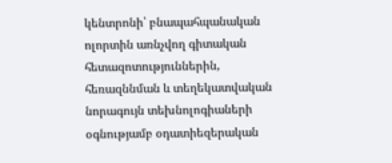կենտրոնի՝ բնապահպանական ոլորտին առնչվող գիտական հետազոտություններին, հեռազննման և տեղեկատվական նորագույն տեխնոլոգիաների օգնությամբ օդատիեզերական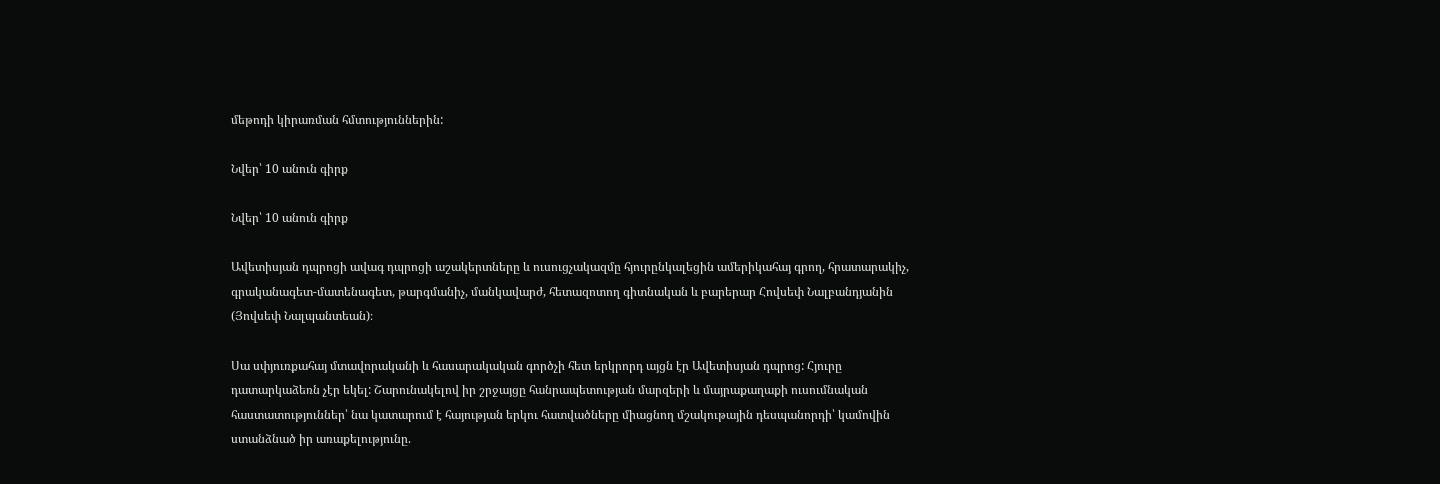մեթոդի կիրառման հմտություններին:

Նվեր՝ 10 անուն գիրք

Նվեր՝ 10 անուն գիրք

Ավետիսյան դպրոցի ավագ դպրոցի աշակերտները և ուսուցչակազմը հյուրընկալեցին ամերիկահայ գրող, հրատարակիչ, գրականագետ-մատենագետ, թարգմանիչ, մանկավարժ, հետազոտող գիտնական և բարերար Հովսեփ Նալբանդյանին (Յովսեփ Նալպանտեան)։

Սա սփյուռքահայ մտավորականի և հասարակական գործչի հետ երկրորդ այցն էր Ավետիսյան դպրոց: Հյուրը դատարկաձեռն չէր եկել: Շարունակելով իր շրջայցը հանրապետության մարզերի և մայրաքաղաքի ուսումնական հաստատություններ՝ նա կատարում է հայության երկու հատվածները միացնող մշակութային դեսպանորդի՝ կամովին ստանձնած իր առաքելությունը.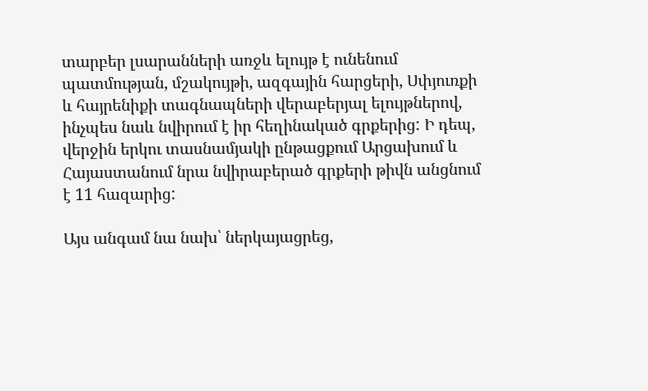տարբեր լսարանների առջև ելույթ է ունենում պատմության, մշակույթի, ազգային հարցերի, Սփյուռքի և հայրենիքի տագնապների վերաբերյալ ելույթներով, ինչպես նաև նվիրում է իր հեղինակած գրքերից: Ի դեպ, վերջին երկու տասնամյակի ընթացքում Արցախում և Հայաստանում նրա նվիրաբերած գրքերի թիվն անցնում է 11 հազարից:

Այս անգամ նա նախ՝ ներկայացրեց,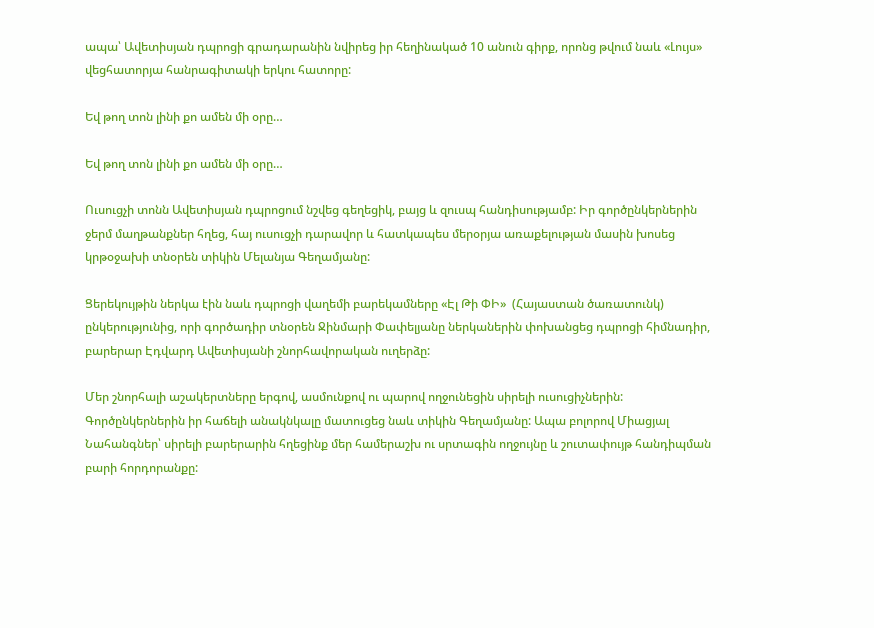ապա՝ Ավետիսյան դպրոցի գրադարանին նվիրեց իր հեղինակած 10 անուն գիրք, որոնց թվում նաև «Լույս» վեցհատորյա հանրագիտակի երկու հատորը:

Եվ թող տոն լինի քո ամեն մի օրը…

Եվ թող տոն լինի քո ամեն մի օրը…

Ուսուցչի տոնն Ավետիսյան դպրոցում նշվեց գեղեցիկ, բայց և զուսպ հանդիսությամբ: Իր գործընկերներին ջերմ մաղթանքներ հղեց, հայ ուսուցչի դարավոր և հատկապես մերօրյա առաքելության մասին խոսեց կրթօջախի տնօրեն տիկին Մելանյա Գեղամյանը:

Ցերեկույթին ներկա էին նաև դպրոցի վաղեմի բարեկամները «Էլ Թի ՓԻ»  (Հայաստան ծառատունկ) ընկերությունից, որի գործադիր տնօրեն Ջինմարի Փափելյանը ներկաներին փոխանցեց դպրոցի հիմնադիր, բարերար Էդվարդ Ավետիսյանի շնորհավորական ուղերձը:

Մեր շնորհալի աշակերտները երգով, ասմունքով ու պարով ողջունեցին սիրելի ուսուցիչներին: Գործընկերներին իր հաճելի անակնկալը մատուցեց նաև տիկին Գեղամյանը: Ապա բոլորով Միացյալ Նահանգներ՝ սիրելի բարերարին հղեցինք մեր համերաշխ ու սրտագին ողջույնը և շուտափույթ հանդիպման բարի հորդորանքը: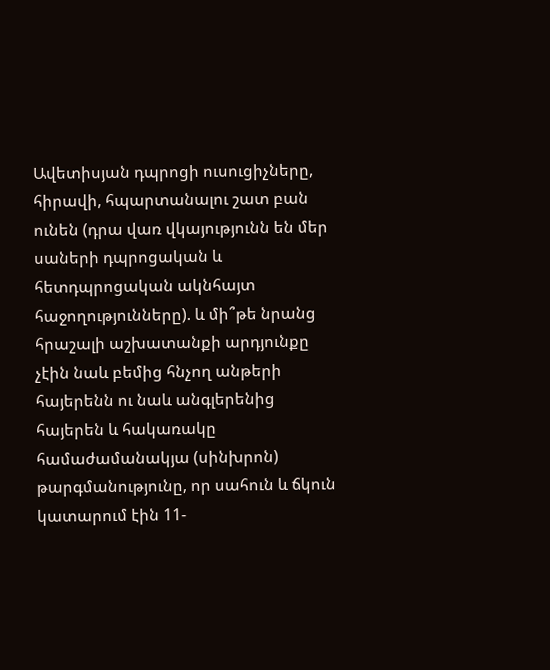Ավետիսյան դպրոցի ուսուցիչները, հիրավի, հպարտանալու շատ բան ունեն (դրա վառ վկայությունն են մեր սաների դպրոցական և հետդպրոցական ակնհայտ հաջողությունները). և մի՞թե նրանց հրաշալի աշխատանքի արդյունքը չէին նաև բեմից հնչող անթերի հայերենն ու նաև անգլերենից հայերեն և հակառակը համաժամանակյա (սինխրոն) թարգմանությունը, որ սահուն և ճկուն կատարում էին 11-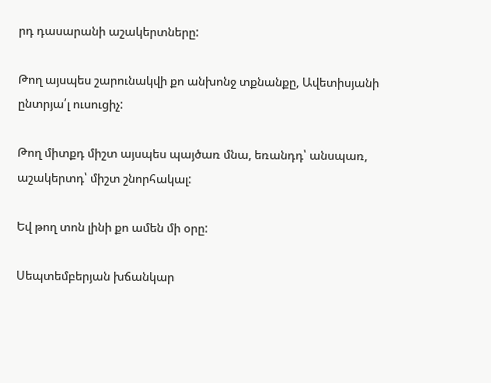րդ դասարանի աշակերտները:

Թող այսպես շարունակվի քո անխոնջ տքնանքը, Ավետիսյանի ընտրյա՛լ ուսուցիչ:

Թող միտքդ միշտ այսպես պայծառ մնա, եռանդդ՝ անսպառ, աշակերտդ՝ միշտ շնորհակալ:

Եվ թող տոն լինի քո ամեն մի օրը:

Սեպտեմբերյան խճանկար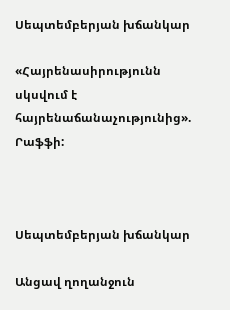Սեպտեմբերյան խճանկար

«Հայրենասիրությունն սկսվում է հայրենաճանաչությունից». Րաֆֆի:



Սեպտեմբերյան խճանկար

Անցավ ղողանջուն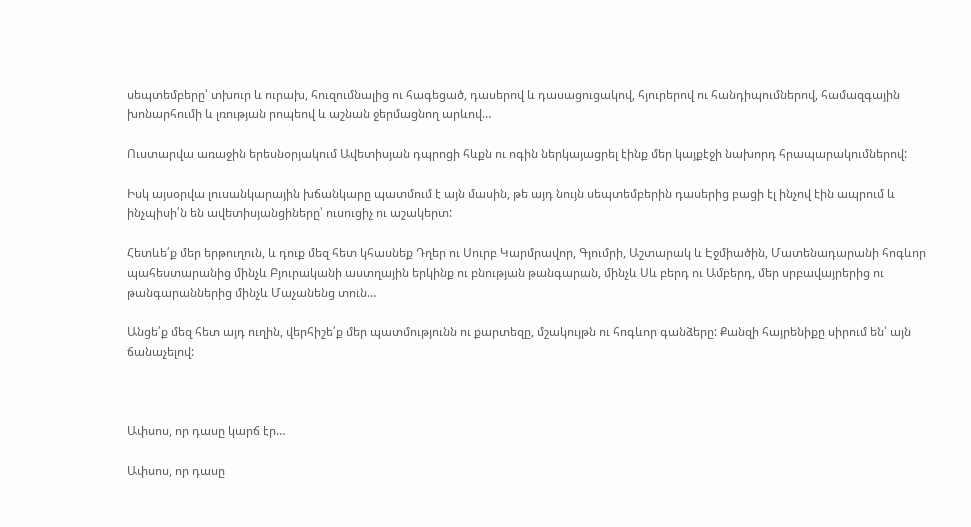սեպտեմբերը՝ տխուր և ուրախ, հուզումնալից ու հագեցած, դասերով և դասացուցակով, հյուրերով ու հանդիպումներով, համազգային խոնարհումի և լռության րոպեով և աշնան ջերմացնող արևով…

Ուստարվա առաջին երեսնօրյակում Ավետիսյան դպրոցի հևքն ու ոգին ներկայացրել էինք մեր կայքէջի նախորդ հրապարակումներով:

Իսկ այսօրվա լուսանկարային խճանկարը պատմում է այն մասին, թե այդ նույն սեպտեմբերին դասերից բացի էլ ինչով էին ապրում և ինչպիսի՛ն են ավետիսյանցիները՝ ուսուցիչ ու աշակերտ:

Հետևե՛ք մեր երթուղուն, և դուք մեզ հետ կհասնեք Դղեր ու Սուրբ Կարմրավոր, Գյումրի, Աշտարակ և Էջմիածին, Մատենադարանի հոգևոր պահեստարանից մինչև Բյուրականի աստղային երկինք ու բնության թանգարան, մինչև Սև բերդ ու Ամբերդ, մեր սրբավայրերից ու թանգարաններից մինչև Մաչանենց տուն…

Անցե՛ք մեզ հետ այդ ուղին, վերհիշե՛ք մեր պատմությունն ու քարտեզը, մշակույթն ու հոգևոր գանձերը: Քանզի հայրենիքը սիրում են՝ այն ճանաչելով:



Ափսոս, որ դասը կարճ էր…

Ափսոս, որ դասը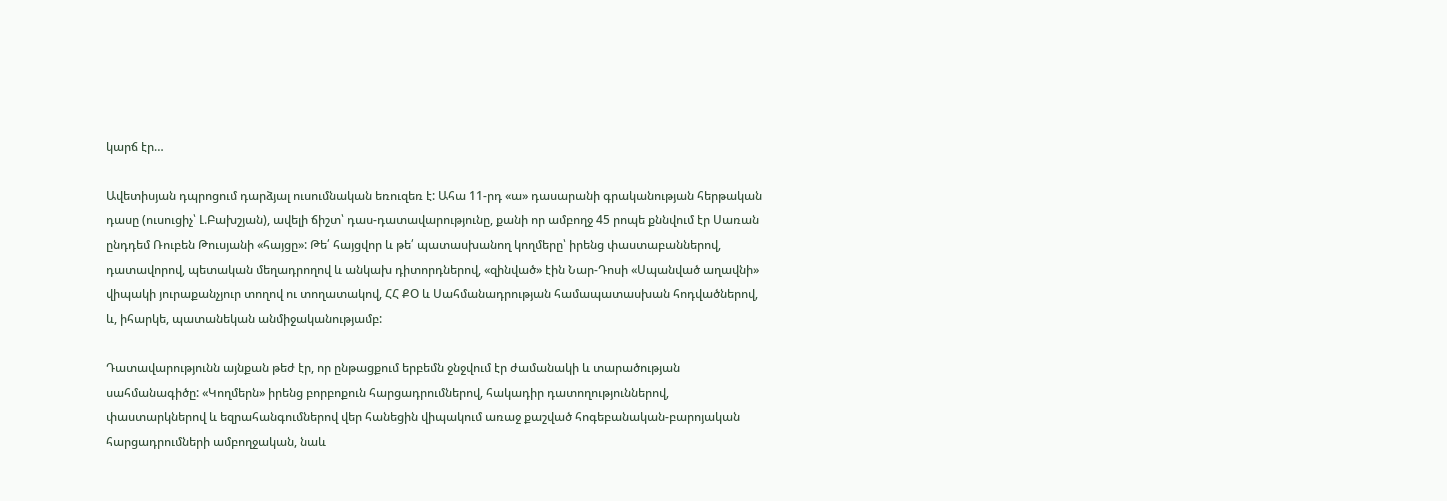կարճ էր…

Ավետիսյան դպրոցում դարձյալ ուսումնական եռուզեռ է: Ահա 11-րդ «ա» դասարանի գրականության հերթական դասը (ուսուցիչ՝ Լ.Բախշյան), ավելի ճիշտ՝ դաս-դատավարությունը, քանի որ ամբողջ 45 րոպե քննվում էր Սառան ընդդեմ Ռուբեն Թուսյանի «հայցը»: Թե՛ հայցվոր և թե՛ պատասխանող կողմերը՝ իրենց փաստաբաններով, դատավորով, պետական մեղադրողով և անկախ դիտորդներով, «զինված» էին Նար-Դոսի «Սպանված աղավնի» վիպակի յուրաքանչյուր տողով ու տողատակով, ՀՀ ՔՕ և Սահմանադրության համապատասխան հոդվածներով, և, իհարկե, պատանեկան անմիջականությամբ:

Դատավարությունն այնքան թեժ էր, որ ընթացքում երբեմն ջնջվում էր ժամանակի և տարածության սահմանագիծը: «Կողմերն» իրենց բորբոքուն հարցադրումներով, հակադիր դատողություններով, փաստարկներով և եզրահանգումներով վեր հանեցին վիպակում առաջ քաշված հոգեբանական-բարոյական հարցադրումների ամբողջական, նաև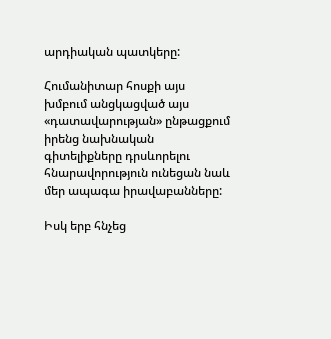արդիական պատկերը:

Հումանիտար հոսքի այս խմբում անցկացված այս «դատավարության» ընթացքում իրենց նախնական գիտելիքները դրսևորելու հնարավորություն ունեցան նաև մեր ապագա իրավաբանները:

Իսկ երբ հնչեց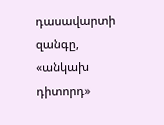դասավարտի զանգը, «անկախ դիտորդ»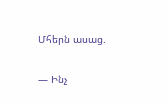Մհերն ասաց.

— Ինչ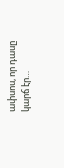ափսոս, որ դասը կարճ էր…